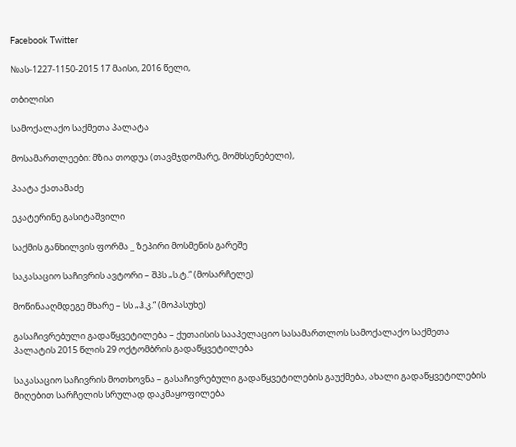Facebook Twitter

№ას-1227-1150-2015 17 მაისი, 2016 წელი,

თბილისი

სამოქალაქო საქმეთა პალატა

მოსამართლეები: მზია თოდუა (თავმჯდომარე, მომხსენებელი),

პაატა ქათამაძე

ეკატერინე გასიტაშვილი

საქმის განხილვის ფორმა _ ზეპირი მოსმენის გარეშე

საკასაციო საჩივრის ავტორი – შპს „ს.ტ.“ (მოსარჩელე)

მოწინააღმდეგე მხარე – სს „ჰ.კ.“ (მოპასუხე)

გასაჩივრებული გადაწყვეტილება – ქუთაისის სააპელაციო სასამართლოს სამოქალაქო საქმეთა პალატის 2015 წლის 29 ოქტომბრის გადაწყვეტილება

საკასაციო საჩივრის მოთხოვნა – გასაჩივრებული გადაწყვეტილების გაუქმება, ახალი გადაწყვეტილების მიღებით სარჩელის სრულად დაკმაყოფილება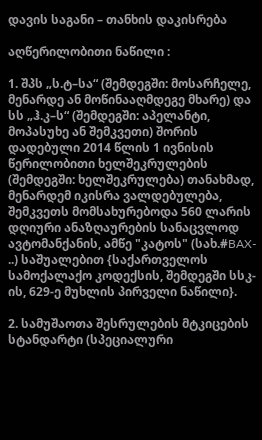დავის საგანი – თანხის დაკისრება

აღწერილობითი ნაწილი :

1. შპს „ს.ტ–სა“ (შემდეგში: მოსარჩელე, მენარდე ან მოწინააღმდეგე მხარე) და სს „ჰ.კ–ს“ (შემდეგში: აპელანტი, მოპასუხე ან შემკვეთი) შორის დადებული 2014 წლის 1 ივნისის წერილობითი ხელშეკრულების (შემდეგში: ხელშეკრულება) თანახმად, მენარდემ იკისრა ვალდებულება, შემკვეთს მომსახურებოდა 560 ლარის დღიური ანაზღაურების სანაცვლოდ ავტომანქანის, ამწე "კატოს" (სახ.#BAX- ..) საშუალებით {საქართველოს სამოქალაქო კოდექსის, შემდეგში სსკ-ის, 629-ე მუხლის პირველი ნაწილი}.

2. სამუშაოთა შესრულების მტკიცების სტანდარტი (სპეციალური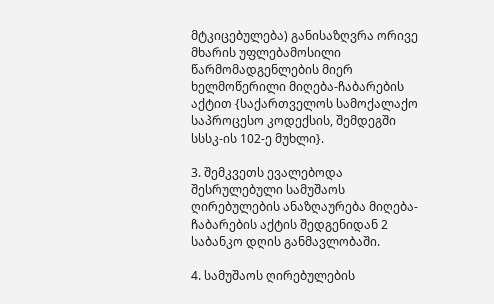მტკიცებულება) განისაზღვრა ორივე მხარის უფლებამოსილი წარმომადგენლების მიერ ხელმოწერილი მიღება-ჩაბარების აქტით {საქართველოს სამოქალაქო საპროცესო კოდექსის, შემდეგში სსსკ-ის 102-ე მუხლი}.

3. შემკვეთს ევალებოდა შესრულებული სამუშაოს ღირებულების ანაზღაურება მიღება-ჩაბარების აქტის შედგენიდან 2 საბანკო დღის განმავლობაში.

4. სამუშაოს ღირებულების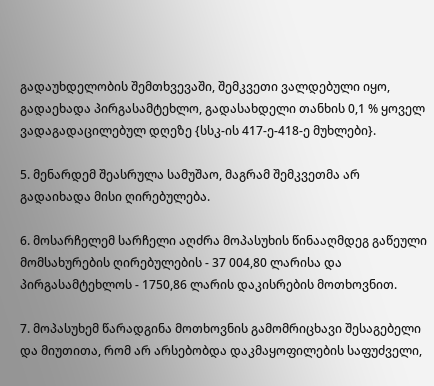გადაუხდელობის შემთხვევაში, შემკვეთი ვალდებული იყო, გადაეხადა პირგასამტეხლო, გადასახდელი თანხის 0,1 % ყოველ ვადაგადაცილებულ დღეზე {სსკ-ის 417-ე-418-ე მუხლები}.

5. მენარდემ შეასრულა სამუშაო, მაგრამ შემკვეთმა არ გადაიხადა მისი ღირებულება.

6. მოსარჩელემ სარჩელი აღძრა მოპასუხის წინააღმდეგ გაწეული მომსახურების ღირებულების - 37 004,80 ლარისა და პირგასამტეხლოს - 1750,86 ლარის დაკისრების მოთხოვნით.

7. მოპასუხემ წარადგინა მოთხოვნის გამომრიცხავი შესაგებელი და მიუთითა, რომ არ არსებობდა დაკმაყოფილების საფუძველი,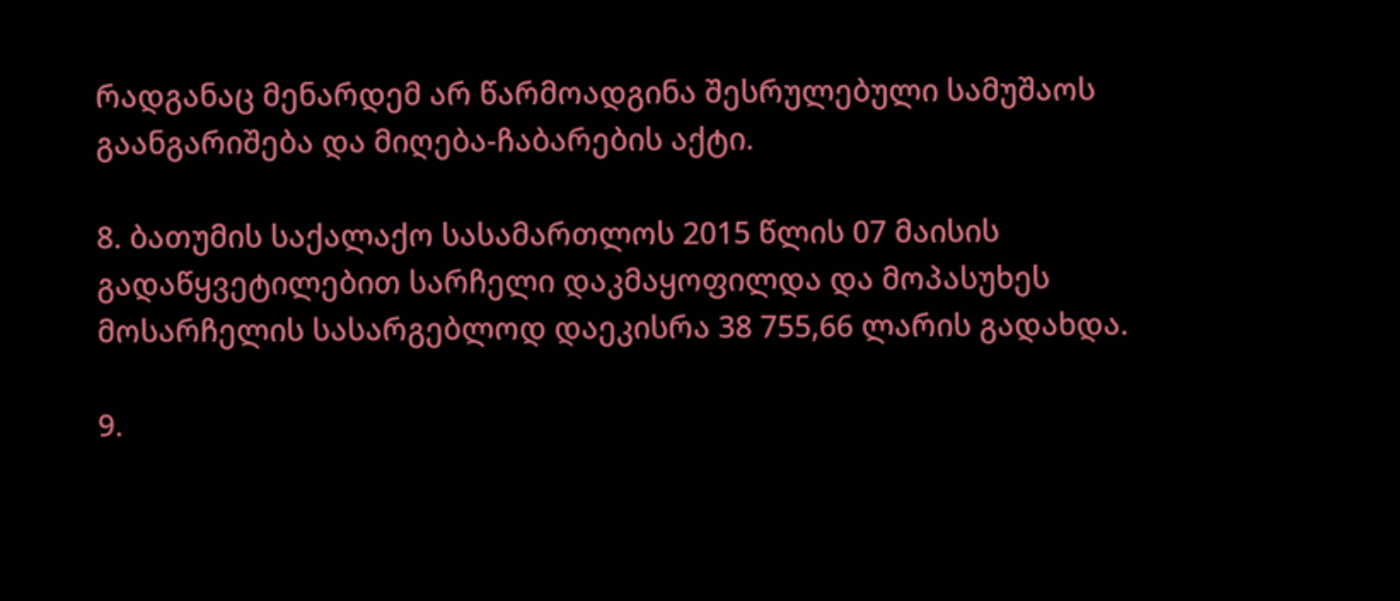რადგანაც მენარდემ არ წარმოადგინა შესრულებული სამუშაოს გაანგარიშება და მიღება-ჩაბარების აქტი.

8. ბათუმის საქალაქო სასამართლოს 2015 წლის 07 მაისის გადაწყვეტილებით სარჩელი დაკმაყოფილდა და მოპასუხეს მოსარჩელის სასარგებლოდ დაეკისრა 38 755,66 ლარის გადახდა.

9.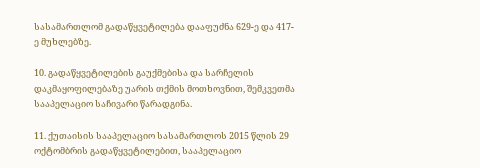სასამართლომ გადაწყვეტილება დააფუძნა 629-ე და 417-ე მუხლებზე.

10. გადაწყვეტილების გაუქმებისა და სარჩელის დაკმაყოფილებაზე უარის თქმის მოთხოვნით, შემკვეთმა სააპელაციო საჩივარი წარადგინა.

11. ქუთაისის სააპელაციო სასამართლოს 2015 წლის 29 ოქტომბრის გადაწყვეტილებით, სააპელაციო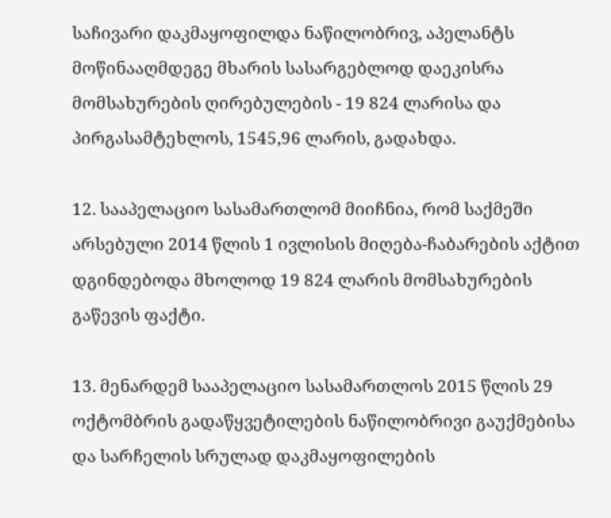საჩივარი დაკმაყოფილდა ნაწილობრივ, აპელანტს მოწინააღმდეგე მხარის სასარგებლოდ დაეკისრა მომსახურების ღირებულების - 19 824 ლარისა და პირგასამტეხლოს, 1545,96 ლარის, გადახდა.

12. სააპელაციო სასამართლომ მიიჩნია, რომ საქმეში არსებული 2014 წლის 1 ივლისის მიღება-ჩაბარების აქტით დგინდებოდა მხოლოდ 19 824 ლარის მომსახურების გაწევის ფაქტი.

13. მენარდემ სააპელაციო სასამართლოს 2015 წლის 29 ოქტომბრის გადაწყვეტილების ნაწილობრივი გაუქმებისა და სარჩელის სრულად დაკმაყოფილების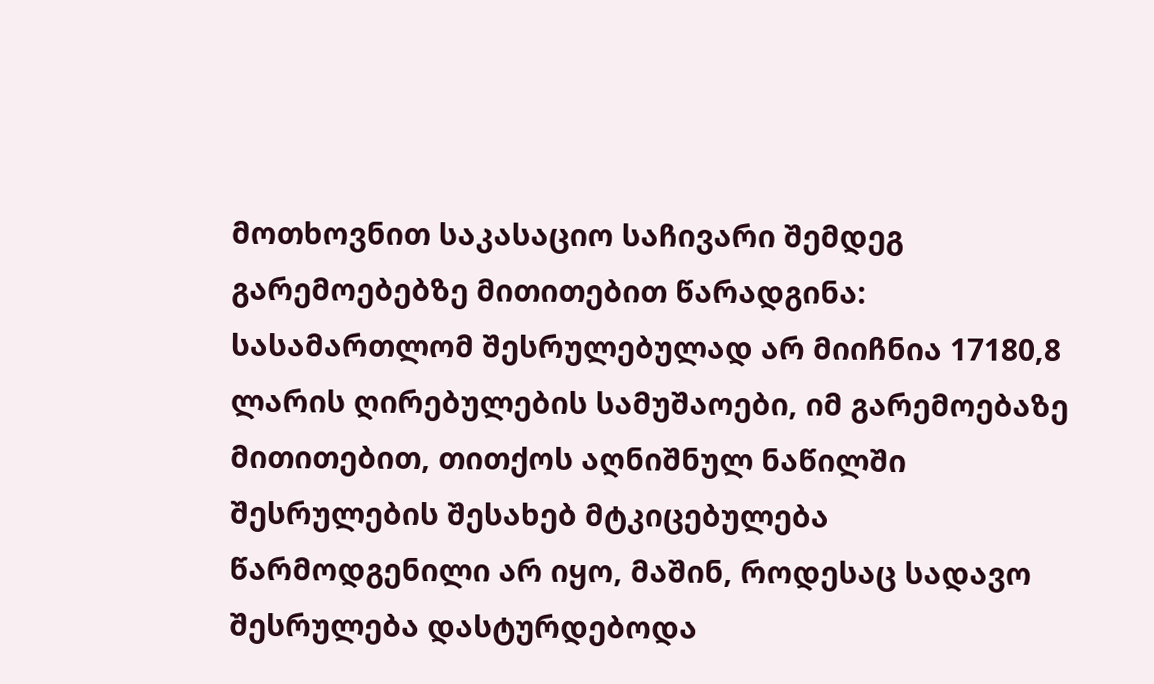მოთხოვნით საკასაციო საჩივარი შემდეგ გარემოებებზე მითითებით წარადგინა: სასამართლომ შესრულებულად არ მიიჩნია 17180,8 ლარის ღირებულების სამუშაოები, იმ გარემოებაზე მითითებით, თითქოს აღნიშნულ ნაწილში შესრულების შესახებ მტკიცებულება წარმოდგენილი არ იყო, მაშინ, როდესაც სადავო შესრულება დასტურდებოდა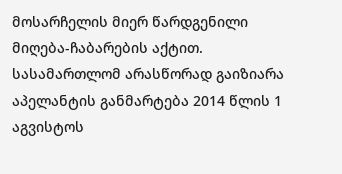მოსარჩელის მიერ წარდგენილი მიღება-ჩაბარების აქტით. სასამართლომ არასწორად გაიზიარა აპელანტის განმარტება 2014 წლის 1 აგვისტოს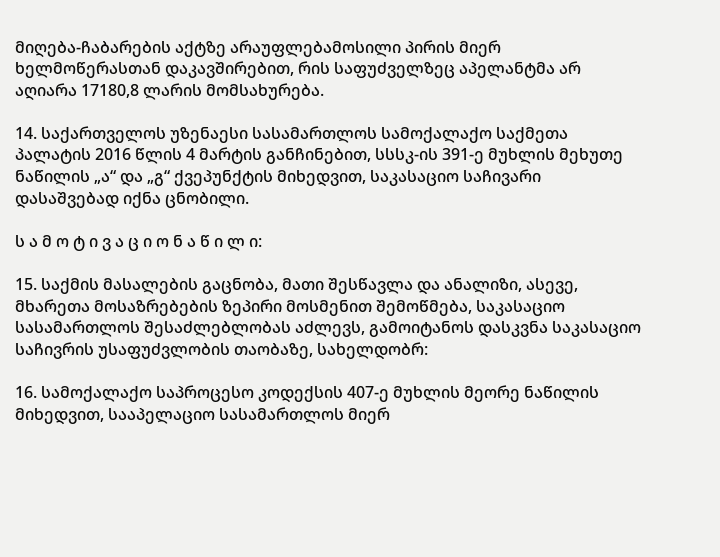მიღება-ჩაბარების აქტზე არაუფლებამოსილი პირის მიერ ხელმოწერასთან დაკავშირებით, რის საფუძველზეც აპელანტმა არ აღიარა 17180,8 ლარის მომსახურება.

14. საქართველოს უზენაესი სასამართლოს სამოქალაქო საქმეთა პალატის 2016 წლის 4 მარტის განჩინებით, სსსკ-ის 391-ე მუხლის მეხუთე ნაწილის „ა“ და „გ“ ქვეპუნქტის მიხედვით, საკასაციო საჩივარი დასაშვებად იქნა ცნობილი.

ს ა მ ო ტ ი ვ ა ც ი ო ნ ა წ ი ლ ი:

15. საქმის მასალების გაცნობა, მათი შესწავლა და ანალიზი, ასევე, მხარეთა მოსაზრებების ზეპირი მოსმენით შემოწმება, საკასაციო სასამართლოს შესაძლებლობას აძლევს, გამოიტანოს დასკვნა საკასაციო საჩივრის უსაფუძვლობის თაობაზე, სახელდობრ:

16. სამოქალაქო საპროცესო კოდექსის 407-ე მუხლის მეორე ნაწილის მიხედვით, სააპელაციო სასამართლოს მიერ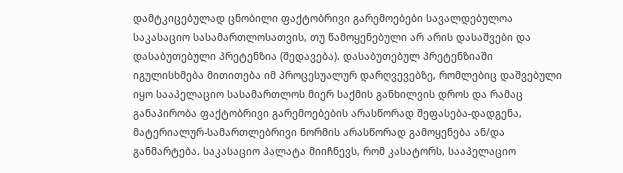დამტკიცებულად ცნობილი ფაქტობრივი გარემოებები სავალდებულოა საკასაციო სასამართლოსათვის, თუ წამოყენებული არ არის დასაშვები და დასაბუთებული პრეტენზია (შედავება). დასაბუთებულ პრეტენზიაში იგულისხმება მითითება იმ პროცესუალურ დარღვევებზე, რომლებიც დაშვებული იყო სააპელაციო სასამართლოს მიერ საქმის განხილვის დროს და რამაც განაპირობა ფაქტობრივი გარემოებების არასწორად შეფასება-დადგენა, მატერიალურ-სამართლებრივი ნორმის არასწორად გამოყენება ან/და განმარტება. საკასაციო პალატა მიიჩნევს, რომ კასატორს, სააპელაციო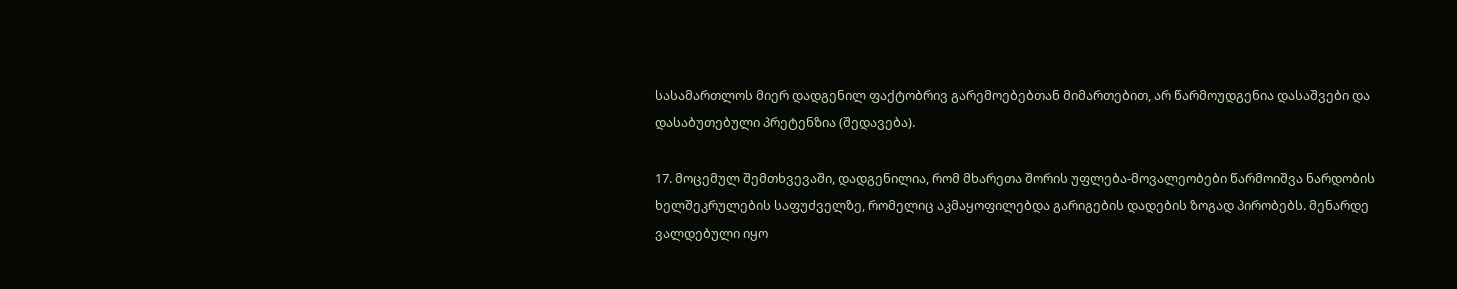სასამართლოს მიერ დადგენილ ფაქტობრივ გარემოებებთან მიმართებით, არ წარმოუდგენია დასაშვები და დასაბუთებული პრეტენზია (შედავება).

17. მოცემულ შემთხვევაში, დადგენილია, რომ მხარეთა შორის უფლება-მოვალეობები წარმოიშვა ნარდობის ხელშეკრულების საფუძველზე, რომელიც აკმაყოფილებდა გარიგების დადების ზოგად პირობებს. მენარდე ვალდებული იყო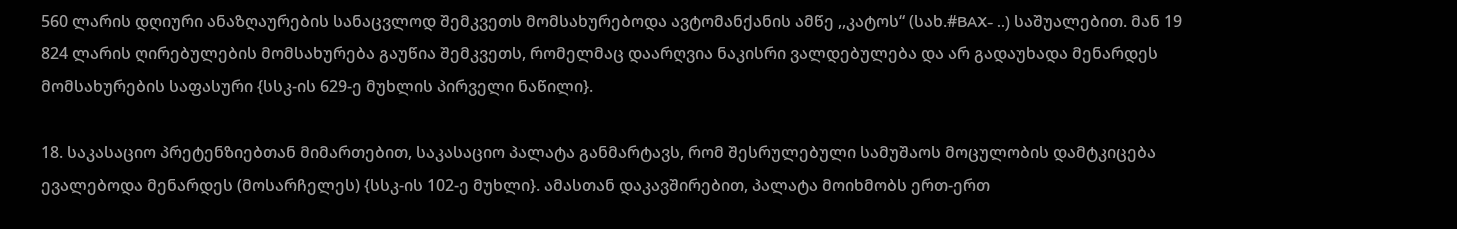560 ლარის დღიური ანაზღაურების სანაცვლოდ შემკვეთს მომსახურებოდა ავტომანქანის ამწე ,,კატოს“ (სახ.#BAX- ..) საშუალებით. მან 19 824 ლარის ღირებულების მომსახურება გაუწია შემკვეთს, რომელმაც დაარღვია ნაკისრი ვალდებულება და არ გადაუხადა მენარდეს მომსახურების საფასური {სსკ-ის 629-ე მუხლის პირველი ნაწილი}.

18. საკასაციო პრეტენზიებთან მიმართებით, საკასაციო პალატა განმარტავს, რომ შესრულებული სამუშაოს მოცულობის დამტკიცება ევალებოდა მენარდეს (მოსარჩელეს) {სსკ-ის 102-ე მუხლი}. ამასთან დაკავშირებით, პალატა მოიხმობს ერთ-ერთ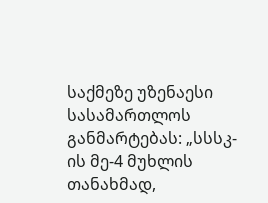საქმეზე უზენაესი სასამართლოს განმარტებას: „სსსკ-ის მე-4 მუხლის თანახმად,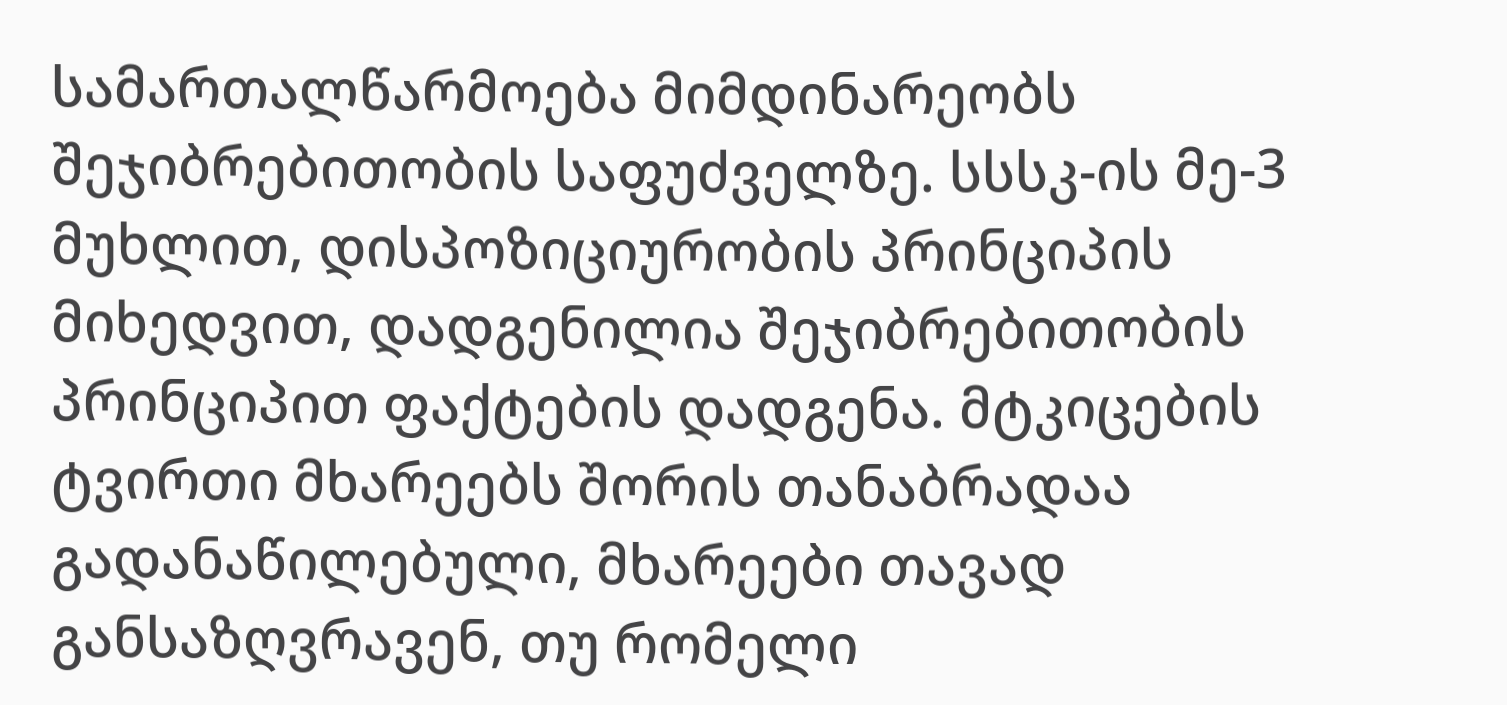სამართალწარმოება მიმდინარეობს შეჯიბრებითობის საფუძველზე. სსსკ-ის მე-3 მუხლით, დისპოზიციურობის პრინციპის მიხედვით, დადგენილია შეჯიბრებითობის პრინციპით ფაქტების დადგენა. მტკიცების ტვირთი მხარეებს შორის თანაბრადაა გადანაწილებული, მხარეები თავად განსაზღვრავენ, თუ რომელი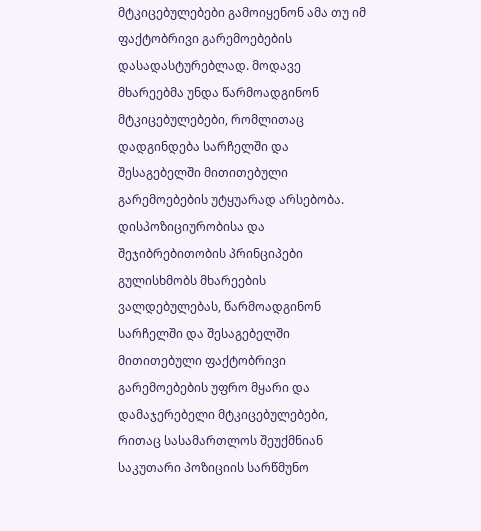მტკიცებულებები გამოიყენონ ამა თუ იმ ფაქტობრივი გარემოებების დასადასტურებლად. მოდავე მხარეებმა უნდა წარმოადგინონ მტკიცებულებები, რომლითაც დადგინდება სარჩელში და შესაგებელში მითითებული გარემოებების უტყუარად არსებობა. დისპოზიციურობისა და შეჯიბრებითობის პრინციპები გულისხმობს მხარეების ვალდებულებას, წარმოადგინონ სარჩელში და შესაგებელში მითითებული ფაქტობრივი გარემოებების უფრო მყარი და დამაჯერებელი მტკიცებულებები, რითაც სასამართლოს შეუქმნიან საკუთარი პოზიციის სარწმუნო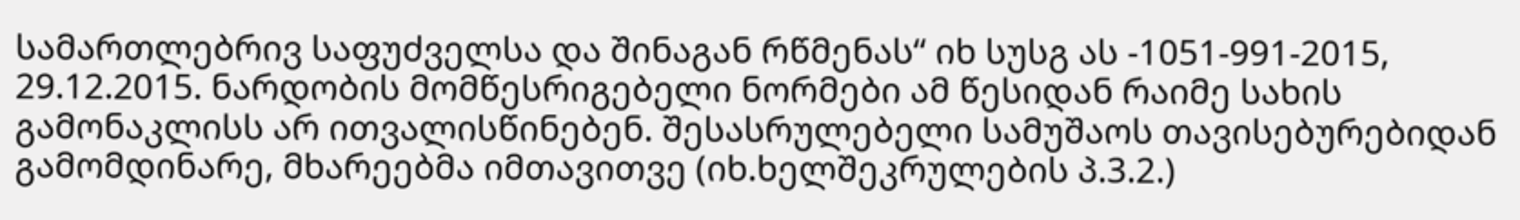სამართლებრივ საფუძველსა და შინაგან რწმენას“ იხ სუსგ ას -1051-991-2015, 29.12.2015. ნარდობის მომწესრიგებელი ნორმები ამ წესიდან რაიმე სახის გამონაკლისს არ ითვალისწინებენ. შესასრულებელი სამუშაოს თავისებურებიდან გამომდინარე, მხარეებმა იმთავითვე (იხ.ხელშეკრულების პ.3.2.)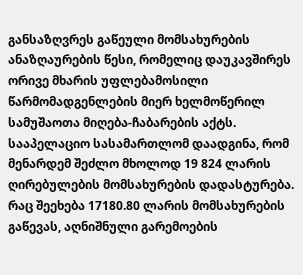განსაზღვრეს გაწეული მომსახურების ანაზღაურების წესი, რომელიც დაუკავშირეს ორივე მხარის უფლებამოსილი წარმომადგენლების მიერ ხელმოწერილ სამუშაოთა მიღება-ჩაბარების აქტს. სააპელაციო სასამართლომ დაადგინა, რომ მენარდემ შეძლო მხოლოდ 19 824 ლარის ღირებულების მომსახურების დადასტურება. რაც შეეხება 17180.80 ლარის მომსახურების გაწევას, აღნიშნული გარემოების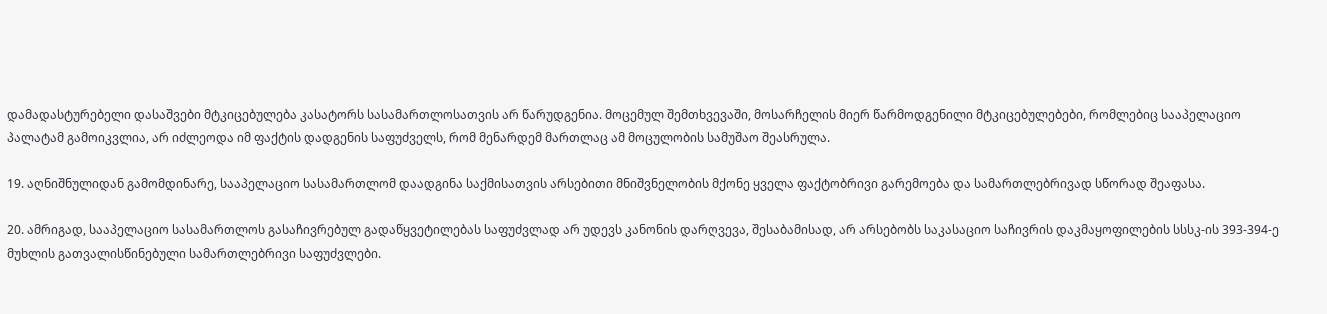დამადასტურებელი დასაშვები მტკიცებულება კასატორს სასამართლოსათვის არ წარუდგენია. მოცემულ შემთხვევაში, მოსარჩელის მიერ წარმოდგენილი მტკიცებულებები, რომლებიც სააპელაციო პალატამ გამოიკვლია, არ იძლეოდა იმ ფაქტის დადგენის საფუძველს, რომ მენარდემ მართლაც ამ მოცულობის სამუშაო შეასრულა.

19. აღნიშნულიდან გამომდინარე, სააპელაციო სასამართლომ დაადგინა საქმისათვის არსებითი მნიშვნელობის მქონე ყველა ფაქტობრივი გარემოება და სამართლებრივად სწორად შეაფასა.

20. ამრიგად, სააპელაციო სასამართლოს გასაჩივრებულ გადაწყვეტილებას საფუძვლად არ უდევს კანონის დარღვევა, შესაბამისად, არ არსებობს საკასაციო საჩივრის დაკმაყოფილების სსსკ-ის 393-394-ე მუხლის გათვალისწინებული სამართლებრივი საფუძვლები.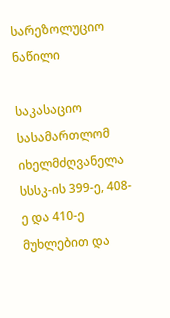სარეზოლუციო ნაწილი

საკასაციო სასამართლომ იხელმძღვანელა სსსკ-ის 399-ე, 408-ე და 410-ე მუხლებით და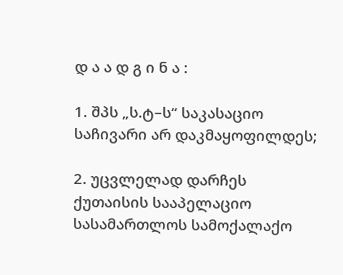დ ა ა დ გ ი ნ ა :

1. შპს „ს.ტ–ს“ საკასაციო საჩივარი არ დაკმაყოფილდეს;

2. უცვლელად დარჩეს ქუთაისის სააპელაციო სასამართლოს სამოქალაქო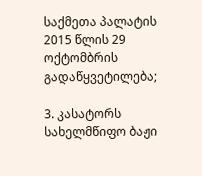საქმეთა პალატის 2015 წლის 29 ოქტომბრის გადაწყვეტილება;

3. კასატორს სახელმწიფო ბაჟი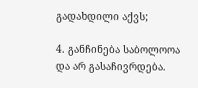გადახდილი აქვს;

4. განჩინება საბოლოოა და არ გასაჩივრდება.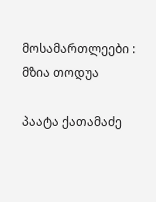მოსამართლეები : მზია თოდუა

პაატა ქათამაძე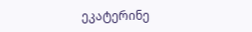ეკატერინე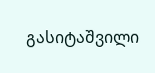გასიტაშვილი